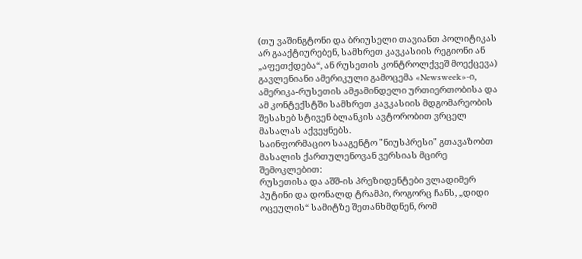(თუ ვაშინგტონი და ბრიუსელი თავიანთ პოლიტიკას არ გააქტიურებენ, სამხრეთ კავკასიის რეგიონი ან „აფეთქდება“, ან რუსეთის კონტროლქვეშ მოექცევა)
გავლენიანი ამერიკული გამოცემა «Newsweek»-ი, ამერიკა-რუსეთის ამჟამინდელი ურთიერთობისა და ამ კონტექსტში სამხრეთ კავკასიის მდგომარეობის შესახებ სტივენ ბლანკის ავტორობით ვრცელ მასალას აქვეყნებს.
საინფორმაციო სააგენტო "ნიუსპრესი" გთავაზობთ მასალის ქართულენოვან ვერსიას მცირე შემოკლებით:
რუსეთისა და აშშ-ის პრეზიდენტები ვლადიმერ პუტინი და დონალდ ტრამპი, როგორც ჩანს, „დიდი ოცეულის“ სამიტზე შეთანხმდნენ, რომ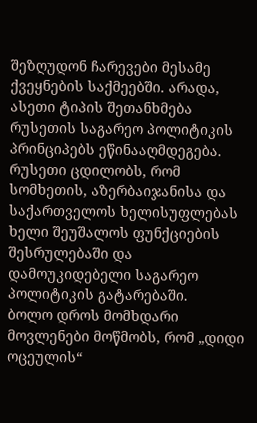შეზღუდონ ჩარევები მესამე ქვეყნების საქმეებში. არადა, ასეთი ტიპის შეთანხმება რუსეთის საგარეო პოლიტიკის პრინციპებს ეწინააღმდეგება. რუსეთი ცდილობს, რომ სომხეთის, აზერბაიჯანისა და საქართველოს ხელისუფლებას ხელი შეუშალოს ფუნქციების შესრულებაში და დამოუკიდებელი საგარეო პოლიტიკის გატარებაში.
ბოლო დროს მომხდარი მოვლენები მოწმობს, რომ „დიდი ოცეულის“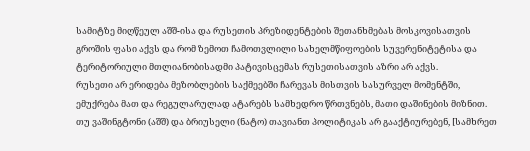სამიტზე მიღწეულ აშშ-ისა და რუსეთის პრეზიდენტების შეთანხმებას მოსკოვისათვის გროშის ფასი აქვს და რომ ზემოთ ჩამოთვლილი სახელმწიფოების სუვერენიტეტისა და ტერიტორიული მთლიანობისადმი პატივისცემას რუსეთისათვის აზრი არ აქვს.
რუსეთი არ ერიდება მეზობლების საქმეებში ჩარევას მისთვის სასურველ მომენტში, ემუქრება მათ და რეგულარულად ატარებს სამხედრო წრთვნებს, მათი დაშინების მიზნით.
თუ ვაშინგტონი (აშშ) და ბრიუსელი (ნატო) თავიანთ პოლიტიკას არ გააქტიურებენ, [სამხრეთ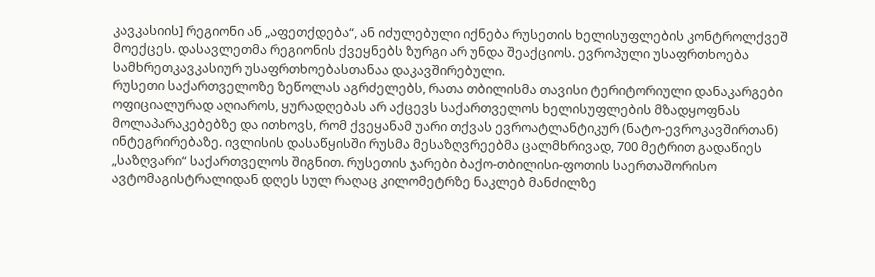კავკასიის] რეგიონი ან „აფეთქდება“, ან იძულებული იქნება რუსეთის ხელისუფლების კონტროლქვეშ მოექცეს. დასავლეთმა რეგიონის ქვეყნებს ზურგი არ უნდა შეაქციოს. ევროპული უსაფრთხოება სამხრეთკავკასიურ უსაფრთხოებასთანაა დაკავშირებული.
რუსეთი საქართველოზე ზეწოლას აგრძელებს, რათა თბილისმა თავისი ტერიტორიული დანაკარგები ოფიციალურად აღიაროს, ყურადღებას არ აქცევს საქართველოს ხელისუფლების მზადყოფნას მოლაპარაკებებზე და ითხოვს, რომ ქვეყანამ უარი თქვას ევროატლანტიკურ (ნატო-ევროკავშირთან) ინტეგრირებაზე. ივლისის დასაწყისში რუსმა მესაზღვრეებმა ცალმხრივად, 700 მეტრით გადაწიეს „საზღვარი“ საქართველოს შიგნით. რუსეთის ჯარები ბაქო-თბილისი-ფოთის საერთაშორისო ავტომაგისტრალიდან დღეს სულ რაღაც კილომეტრზე ნაკლებ მანძილზე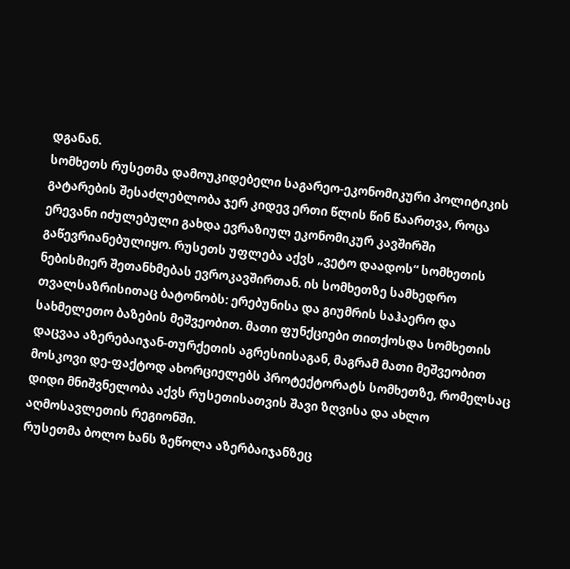დგანან.
სომხეთს რუსეთმა დამოუკიდებელი საგარეო-ეკონომიკური პოლიტიკის გატარების შესაძლებლობა ჯერ კიდევ ერთი წლის წინ წაართვა, როცა ერევანი იძულებული გახდა ევრაზიულ ეკონომიკურ კავშირში გაწევრიანებულიყო. რუსეთს უფლება აქვს „ვეტო დაადოს“ სომხეთის ნებისმიერ შეთანხმებას ევროკავშირთან. ის სომხეთზე სამხედრო თვალსაზრისითაც ბატონობს: ერებუნისა და გიუმრის საჰაერო და სახმელეთო ბაზების მეშვეობით. მათი ფუნქციები თითქოსდა სომხეთის დაცვაა აზერებაიჯან-თურქეთის აგრესიისაგან, მაგრამ მათი მეშვეობით მოსკოვი დე-ფაქტოდ ახორციელებს პროტექტორატს სომხეთზე, რომელსაც დიდი მნიშვნელობა აქვს რუსეთისათვის შავი ზღვისა და ახლო აღმოსავლეთის რეგიონში.
რუსეთმა ბოლო ხანს ზეწოლა აზერბაიჯანზეც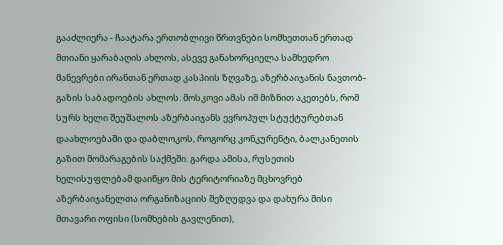გააძლიერა - ჩაატარა ერთობლივი წრთვნები სომხეთთან ერთად მთიანი ყარაბაღის ახლოს, ასევე განახორციელა სამხედრო მანევრები ირანთან ერთად კასპიის ზღვაზე, აზერბაიჯანის ნავთობ-გაზის საბადოების ახლოს. მოსკოვი ამას იმ მიზნით აკეთებს, რომ სურს ხელი შეუშალოს აზერბაიჯანს ევროპულ სტუქტურებთან დაახლოებაში და დაბლოკოს, როგორც კონკურენტი, ბალკანეთის გაზით მომარაგების საქმეში. გარდა ამისა, რუსეთის ხელისუფლებამ დაიწყო მის ტერიტორიაზე მცხოვრებ აზერბაიჯანელთა ორგანიზაციის შეზღუდვა და დახურა მისი მთავარი ოფისი (სომხების გავლენით),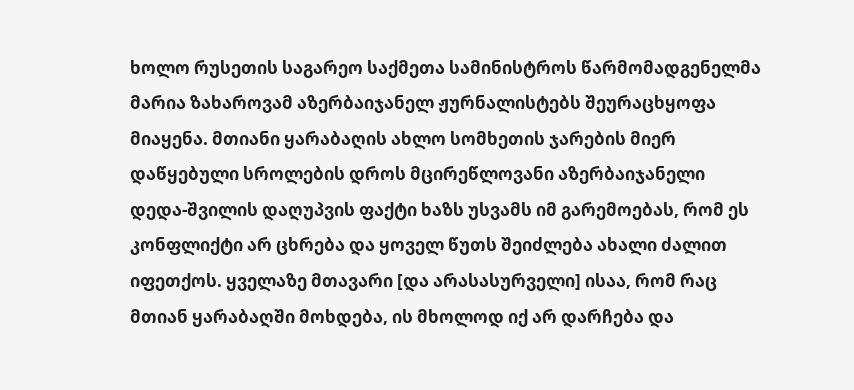ხოლო რუსეთის საგარეო საქმეთა სამინისტროს წარმომადგენელმა მარია ზახაროვამ აზერბაიჯანელ ჟურნალისტებს შეურაცხყოფა მიაყენა. მთიანი ყარაბაღის ახლო სომხეთის ჯარების მიერ დაწყებული სროლების დროს მცირეწლოვანი აზერბაიჯანელი დედა-შვილის დაღუპვის ფაქტი ხაზს უსვამს იმ გარემოებას, რომ ეს კონფლიქტი არ ცხრება და ყოველ წუთს შეიძლება ახალი ძალით იფეთქოს. ყველაზე მთავარი [და არასასურველი] ისაა, რომ რაც მთიან ყარაბაღში მოხდება, ის მხოლოდ იქ არ დარჩება და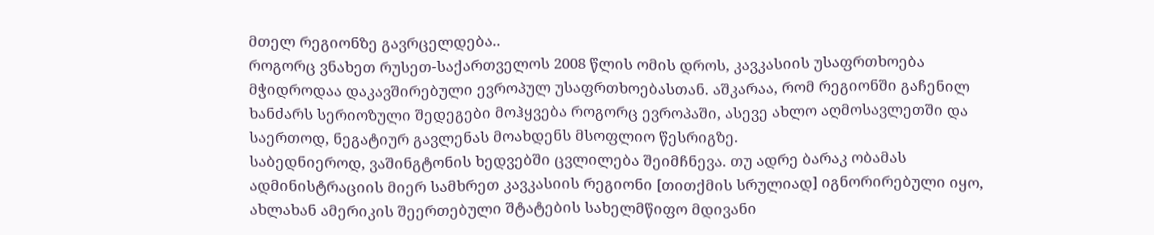მთელ რეგიონზე გავრცელდება..
როგორც ვნახეთ რუსეთ-საქართველოს 2008 წლის ომის დროს, კავკასიის უსაფრთხოება მჭიდროდაა დაკავშირებული ევროპულ უსაფრთხოებასთან. აშკარაა, რომ რეგიონში გაჩენილ ხანძარს სერიოზული შედეგები მოჰყვება როგორც ევროპაში, ასევე ახლო აღმოსავლეთში და საერთოდ, ნეგატიურ გავლენას მოახდენს მსოფლიო წესრიგზე.
საბედნიეროდ, ვაშინგტონის ხედვებში ცვლილება შეიმჩნევა. თუ ადრე ბარაკ ობამას ადმინისტრაციის მიერ სამხრეთ კავკასიის რეგიონი [თითქმის სრულიად] იგნორირებული იყო, ახლახან ამერიკის შეერთებული შტატების სახელმწიფო მდივანი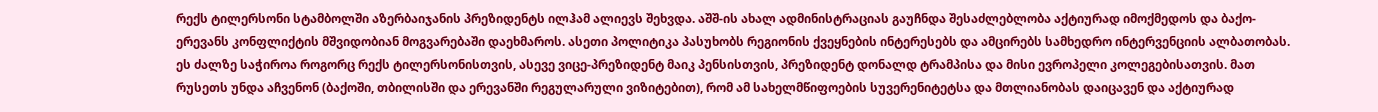რექს ტილერსონი სტამბოლში აზერბაიჯანის პრეზიდენტს ილჰამ ალიევს შეხვდა. აშშ-ის ახალ ადმინისტრაციას გაუჩნდა შესაძლებლობა აქტიურად იმოქმედოს და ბაქო-ერევანს კონფლიქტის მშვიდობიან მოგვარებაში დაეხმაროს. ასეთი პოლიტიკა პასუხობს რეგიონის ქვეყნების ინტერესებს და ამცირებს სამხედრო ინტერვენციის ალბათობას. ეს ძალზე საჭიროა როგორც რექს ტილერსონისთვის, ასევე ვიცე-პრეზიდენტ მაიკ პენსისთვის, პრეზიდენტ დონალდ ტრამპისა და მისი ევროპელი კოლეგებისათვის. მათ რუსეთს უნდა აჩვენონ (ბაქოში, თბილისში და ერევანში რეგულარული ვიზიტებით), რომ ამ სახელმწიფოების სუვერენიტეტსა და მთლიანობას დაიცავენ და აქტიურად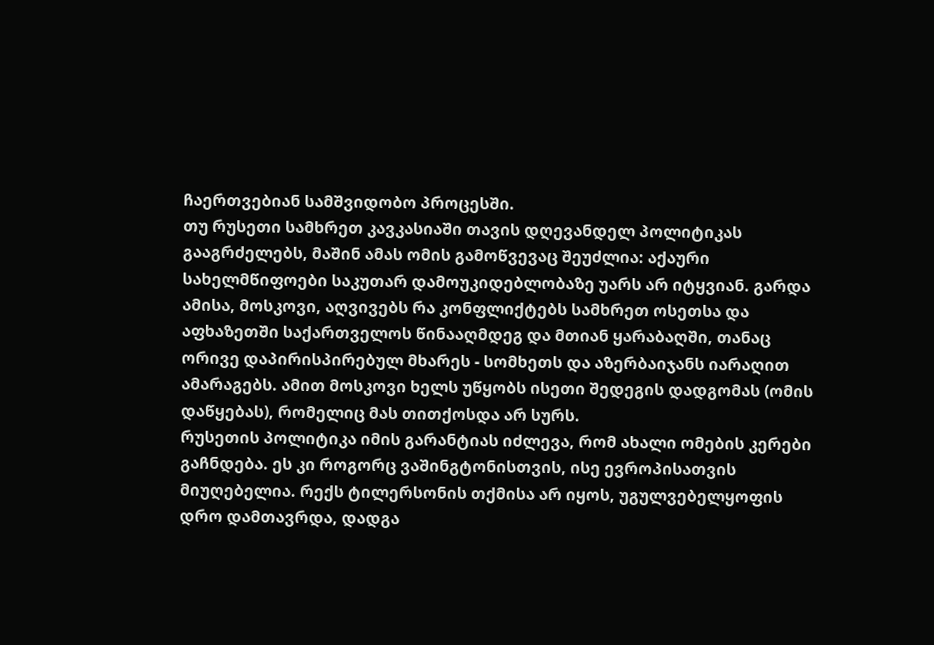ჩაერთვებიან სამშვიდობო პროცესში.
თუ რუსეთი სამხრეთ კავკასიაში თავის დღევანდელ პოლიტიკას გააგრძელებს, მაშინ ამას ომის გამოწვევაც შეუძლია: აქაური სახელმწიფოები საკუთარ დამოუკიდებლობაზე უარს არ იტყვიან. გარდა ამისა, მოსკოვი, აღვივებს რა კონფლიქტებს სამხრეთ ოსეთსა და აფხაზეთში საქართველოს წინააღმდეგ და მთიან ყარაბაღში, თანაც ორივე დაპირისპირებულ მხარეს - სომხეთს და აზერბაიჯანს იარაღით ამარაგებს. ამით მოსკოვი ხელს უწყობს ისეთი შედეგის დადგომას (ომის დაწყებას), რომელიც მას თითქოსდა არ სურს.
რუსეთის პოლიტიკა იმის გარანტიას იძლევა, რომ ახალი ომების კერები გაჩნდება. ეს კი როგორც ვაშინგტონისთვის, ისე ევროპისათვის მიუღებელია. რექს ტილერსონის თქმისა არ იყოს, უგულვებელყოფის დრო დამთავრდა, დადგა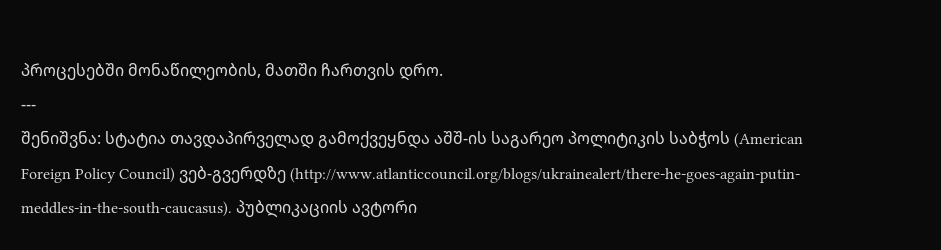პროცესებში მონაწილეობის, მათში ჩართვის დრო.
---
შენიშვნა: სტატია თავდაპირველად გამოქვეყნდა აშშ-ის საგარეო პოლიტიკის საბჭოს (American Foreign Policy Council) ვებ-გვერდზე (http://www.atlanticcouncil.org/blogs/ukrainealert/there-he-goes-again-putin-meddles-in-the-south-caucasus). პუბლიკაციის ავტორი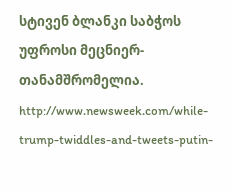სტივენ ბლანკი საბჭოს უფროსი მეცნიერ-თანამშრომელია.
http://www.newsweek.com/while-trump-twiddles-and-tweets-putin-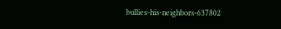bullies-his-neighbors-637802